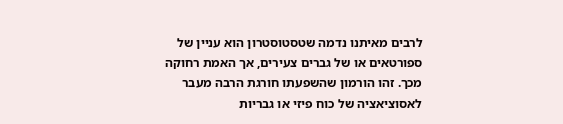לרבים מאיתנו נדמה שטסטוסטרון הוא עניין של ספורטאים או של גברים צעירים, אך האמת רחוקה מכך. זהו הורמון שהשפעתו חורגת הרבה מעבר לאסוציאציה של כוח פיזי או גבריות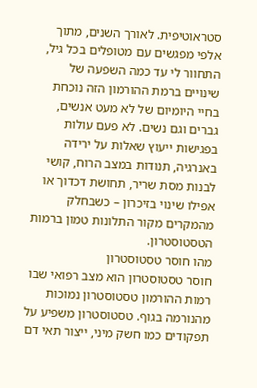סטראוטיפית. לאורך השנים, מתוך אלפי מפגשים עם מטופלים בכל גיל, התחוור לי עד כמה השפעה של שינויים ברמת ההורמון הזה נוכחת בחיי היומיום של לא מעט אנשים, גברים וגם נשים. לא פעם עולות בפגישות ייעוץ שאלות על ירידה באנרגיה, תנודות במצב הרוח, קושי לבנות מסת שריר, תחושת דכדוך או אפילו שינוי בזיכרון – כשבחלק מהמקרים מקור התלונות טמון ברמות הטסטוסטרון.
מהו חוסר טסטוסטרון
חוסר טסטוסטרון הוא מצב רפואי שבו רמות ההורמון טסטוסטרון נמוכות מהנורמה בגוף. טסטוסטרון משפיע על תפקודים כמו חשק מיני, ייצור תאי דם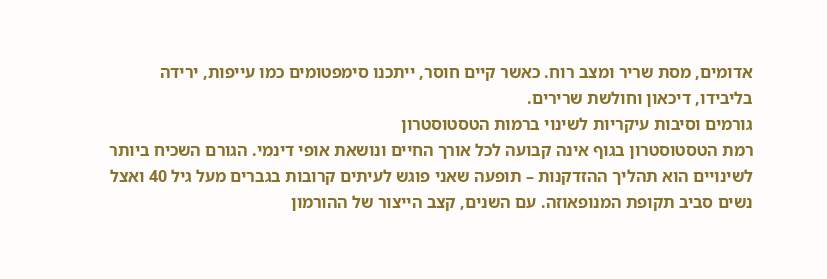אדומים, מסת שריר ומצב רוח. כאשר קיים חוסר, ייתכנו סימפטומים כמו עייפות, ירידה בליבידו, דיכאון וחולשת שרירים.
גורמים וסיבות עיקריות לשינוי ברמות הטסטוסטרון
רמת הטסטוסטרון בגוף אינה קבועה לכל אורך החיים ונושאת אופי דינמי. הגורם השכיח ביותר לשינויים הוא תהליך ההזדקנות – תופעה שאני פוגש לעיתים קרובות בגברים מעל גיל 40 ואצל נשים סביב תקופת המנופאוזה. עם השנים, קצב הייצור של ההורמון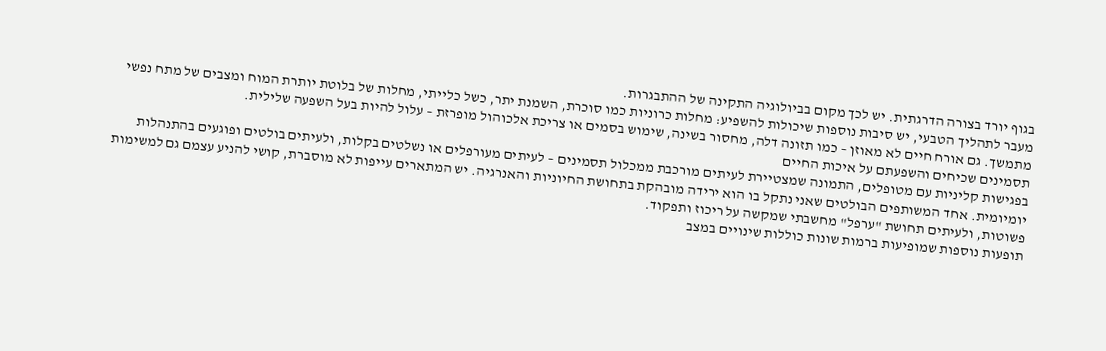בגוף יורד בצורה הדרגתית. יש לכך מקום בביולוגיה התקינה של ההתבגרות.
מעבר לתהליך הטבעי, יש סיבות נוספות שיכולות להשפיע: מחלות כרוניות כמו סוכרת, השמנת יתר, כשל כלייתי, מחלות של בלוטת יותרת המוח ומצבים של מתח נפשי מתמשך. גם אורח חיים לא מאוזן – כמו תזונה דלה, מחסור בשינה, שימוש בסמים או צריכת אלכוהול מופרזת – עלול להיות בעל השפעה שלילית.
תסמינים שכיחים והשפעתם על איכות החיים
בפגישות קליניות עם מטופלים, התמונה שמצטיירת לעיתים מורכבת ממכלול תסמינים – לעיתים מעורפלים או נשלטים בקלות, ולעיתים בולטים ופוגעים בהתנהלות יומיומית. אחד המשותפים הבולטים שאני נתקל בו הוא ירידה מובהקת בתחושת החיוניות והאנרגיה. יש המתארים עייפות לא מוסברת, קושי להניע עצמם גם למשימות פשוטות, ולעיתים תחושת "ערפל" מחשבתי שמקשה על ריכוז ותפקוד.
תופעות נוספות שמופיעות ברמות שונות כוללות שינויים במצב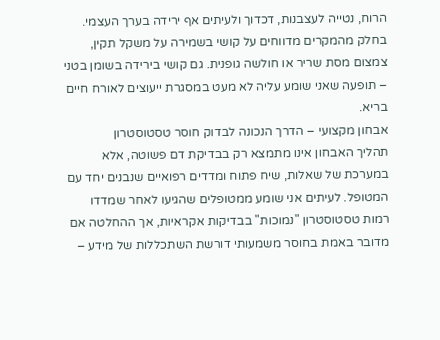הרוח, נטייה לעצבנות, דכדוך ולעיתים אף ירידה בערך העצמי. בחלק מהמקרים מדווחים על קושי בשמירה על משקל תקין, צמצום מסת שריר או חולשה גופנית. גם קושי בירידה בשומן בטני – תופעה שאני שומע עליה לא מעט במסגרת ייעוצים לאורח חיים בריא.
אבחון מקצועי – הדרך הנכונה לבדוק חוסר טסטוסטרון
תהליך האבחון אינו מתמצא רק בבדיקת דם פשוטה, אלא במערכת של שאלות, שיח פתוח ומדדים רפואיים שנבנים יחד עם המטופל. לעיתים אני שומע ממטופלים שהגיעו לאחר שמדדו רמות טסטוסטרון "נמוכות" בבדיקות אקראיות, אך ההחלטה אם מדובר באמת בחוסר משמעותי דורשת השתכללות של מידע –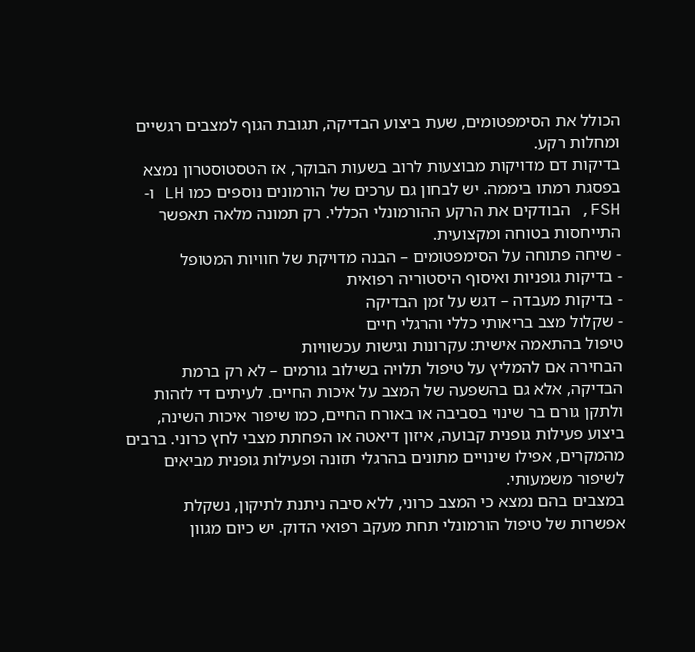הכולל את הסימפטומים, שעת ביצוע הבדיקה, תגובת הגוף למצבים רגשיים ומחלות רקע.
בדיקות דם מדויקות מבוצעות לרוב בשעות הבוקר, אז הטסטוסטרון נמצא בפסגת רמתו ביממה. יש לבחון גם ערכים של הורמונים נוספים כמו LH ו-FSH, הבודקים את הרקע ההורמונלי הכללי. רק תמונה מלאה תאפשר התייחסות בטוחה ומקצועית.
- שיחה פתוחה על הסימפטומים – הבנה מדויקת של חוויות המטופל
- בדיקות גופניות ואיסוף היסטוריה רפואית
- בדיקות מעבדה – דגש על זמן הבדיקה
- שקלול מצב בריאותי כללי והרגלי חיים
טיפול בהתאמה אישית: עקרונות וגישות עכשוויות
הבחירה אם להמליץ על טיפול תלויה בשילוב גורמים – לא רק ברמת הבדיקה, אלא גם בהשפעה של המצב על איכות החיים. לעיתים די לזהות ולתקן גורם בר שינוי בסביבה או באורח החיים, כמו שיפור איכות השינה, ביצוע פעילות גופנית קבועה, איזון דיאטה או הפחתת מצבי לחץ כרוני. ברבים מהמקרים, אפילו שינויים מתונים בהרגלי תזונה ופעילות גופנית מביאים לשיפור משמעותי.
במצבים בהם נמצא כי המצב כרוני, ללא סיבה ניתנת לתיקון, נשקלת אפשרות של טיפול הורמונלי תחת מעקב רפואי הדוק. יש כיום מגוון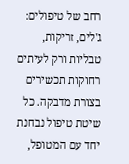רחב של טיפולים: ג'לים, זריקות, טבליות ורק לעיתים רחוקות תכשירים בצורת מדבקה. כל שיטת טיפול נבחנת יחד עם המטופל,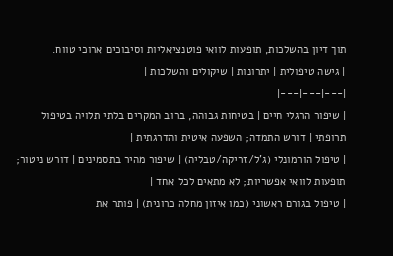תוך דיון בהשלכות, תופעות לוואי פוטנציאליות וסיבוכים ארוכי טווח.
| גישה טיפולית | יתרונות | שיקולים והשלכות |
|---|---|---|
| שיפור הרגלי חיים | בטיחות גבוהה, ברוב המקרים בלתי תלויה בטיפול תרופתי | דורש התמדה; השפעה איטית והדרגתית |
| טיפול הורמונלי (ג'ל/זריקה/טבליה) | שיפור מהיר בתסמינים | דורש ניטור; תופעות לוואי אפשריות; לא מתאים לכל אחד |
| טיפול בגורם ראשוני (כמו איזון מחלה כרונית) | פותר את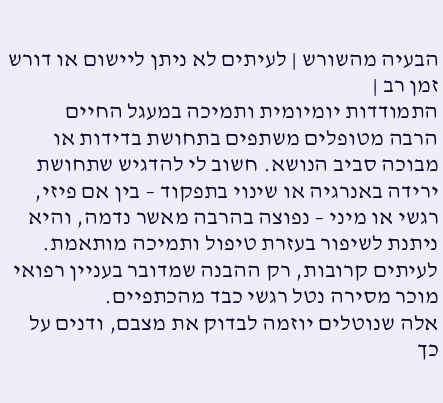הבעיה מהשורש | לעיתים לא ניתן ליישום או דורש זמן רב |
התמודדות יומיומית ותמיכה במעגל החיים
הרבה מטופלים משתפים בתחושת בדידות או מבוכה סביב הנושא. חשוב לי להדגיש שתחושת ירידה באנרגיה או שינוי בתפקוד – בין אם פיזי, רגשי או מיני – נפוצה בהרבה מאשר נדמה, והיא ניתנת לשיפור בעזרת טיפול ותמיכה מותאמת. לעיתים קרובות, רק ההבנה שמדובר בעניין רפואי מוכר מסירה נטל רגשי כבד מהכתפיים.
אלה שנוטלים יוזמה לבדוק את מצבם, ודנים על כך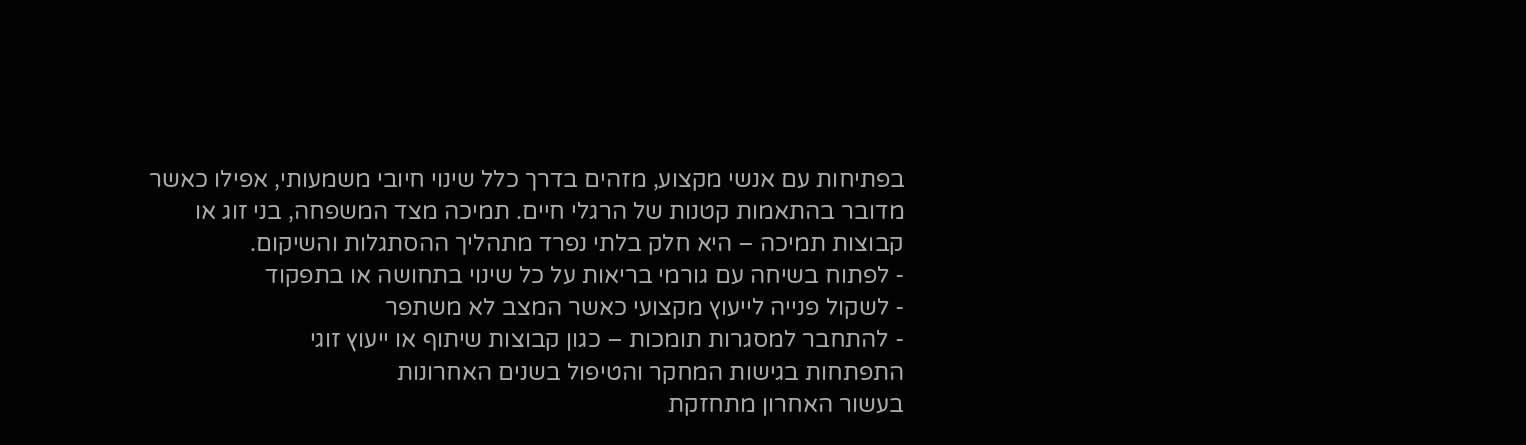בפתיחות עם אנשי מקצוע, מזהים בדרך כלל שינוי חיובי משמעותי, אפילו כאשר מדובר בהתאמות קטנות של הרגלי חיים. תמיכה מצד המשפחה, בני זוג או קבוצות תמיכה – היא חלק בלתי נפרד מתהליך ההסתגלות והשיקום.
- לפתוח בשיחה עם גורמי בריאות על כל שינוי בתחושה או בתפקוד
- לשקול פנייה לייעוץ מקצועי כאשר המצב לא משתפר
- להתחבר למסגרות תומכות – כגון קבוצות שיתוף או ייעוץ זוגי
התפתחות בגישות המחקר והטיפול בשנים האחרונות
בעשור האחרון מתחזקת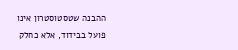ההבנה שטסטוסטרון אינו פועל בבידוד, אלא כחלק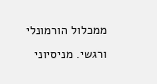ממכלול הורמונלי ורגשי. מניסיוני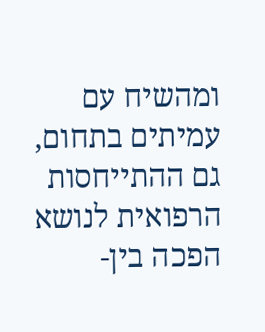ומהשיח עם עמיתים בתחום, גם ההתייחסות הרפואית לנושא הפכה בין-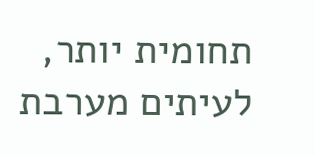תחומית יותר, לעיתים מערבת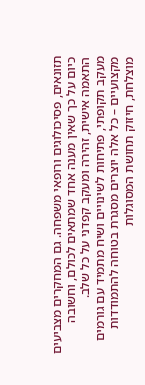תזונאים, פסיכולוגים ורופאי משפחה. גם המחקרים מצביעים כיום על כך שאין מענה אחד שמתאים לכולם, וחשובה התאמה אישית, זהירה ומעקב קפדני על כל שלב.
מעקב תקופתי, פתיחות לשינויים ושיח מתמיד עם גורמים מקצועיים – כל אלה יוצרים מסגרת בטוחה להתמודדות מוצלחת, חיזוק תחושת המסוגלות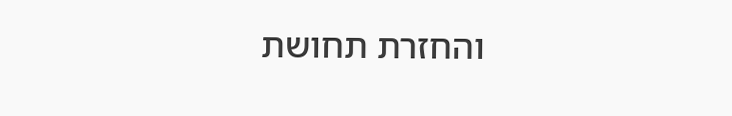והחזרת תחושת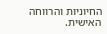החיוניות והרווחה האישית.